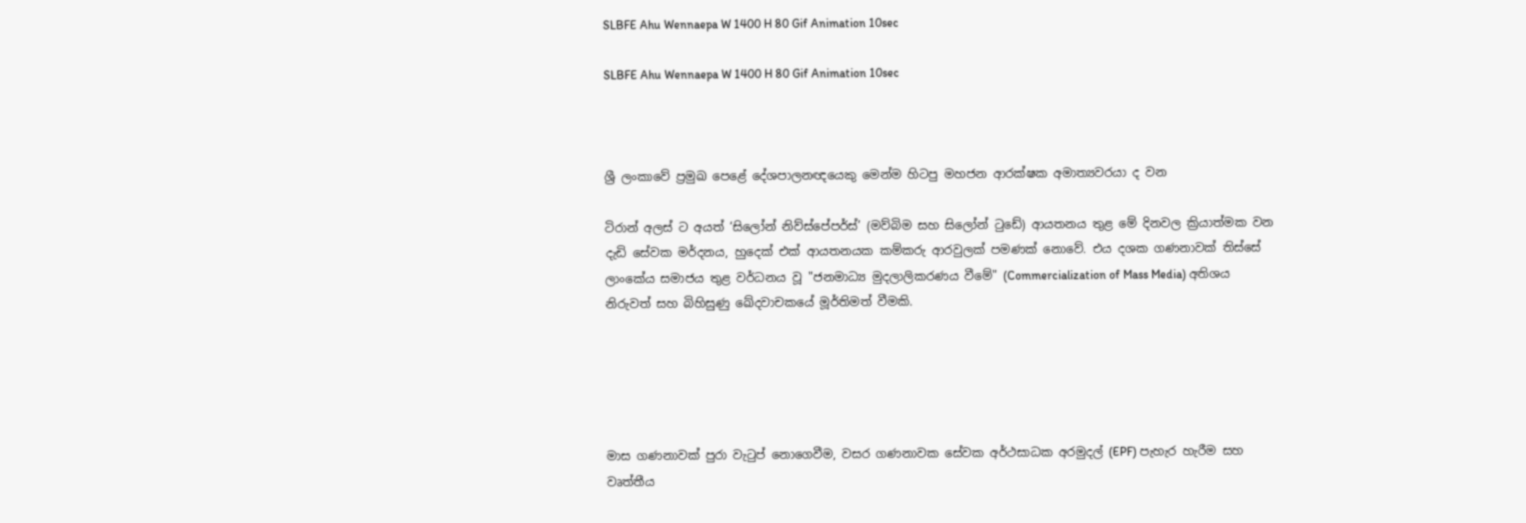SLBFE Ahu Wennaepa W 1400 H 80 Gif Animation 10sec

SLBFE Ahu Wennaepa W 1400 H 80 Gif Animation 10sec



ශ්‍රී ලංකාවේ ප්‍රමුඛ පෙළේ දේශපාලනඥයෙකු මෙන්ම හිටපු මහජන ආරක්ෂක අමාත්‍යවරයා ද වන

ටිරාන් අලස් ට අයත් ‘සිලෝන් නිව්ස්පේපර්ස්’ (මව්බිම සහ සිලෝන් ටුඩේ) ආයතනය තුළ මේ දිනවල ක්‍රියාත්මක වන දැඩි සේවක මර්දනය, හුදෙක් එක් ආයතනයක කම්කරු ආරවුලක් පමණක් නොවේ. එය දශක ගණනාවක් තිස්සේ ලාංකේය සමාජය තුළ වර්ධනය වූ "ජනමාධ්‍ය මුදලාලිකරණය වීමේ" (Commercialization of Mass Media) අතිශය නිරුවත් සහ බිහිසුණු ඛේදවාචකයේ මූර්තිමත් වීමකි.





මාස ගණනාවක් පුරා වැටුප් නොගෙවීම, වසර ගණනාවක සේවක අර්ථසාධක අරමුදල් (EPF) පැහැර හැරීම සහ වෘත්තීය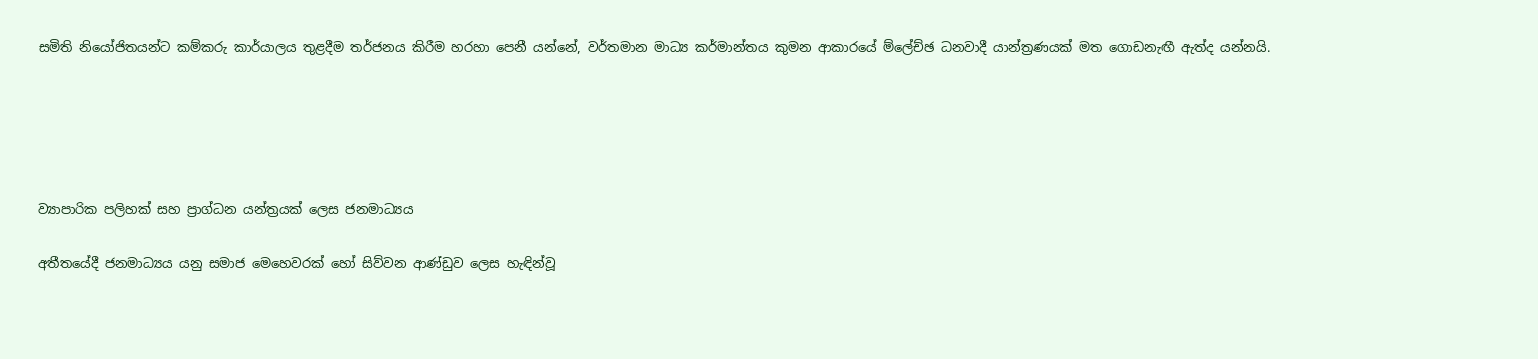සමිති නියෝජිතයන්ට කම්කරු කාර්යාලය තුළදීම තර්ජනය කිරීම හරහා පෙනී යන්නේ, වර්තමාන මාධ්‍ය කර්මාන්තය කුමන ආකාරයේ ම්ලේච්ඡ ධනවාදී යාන්ත්‍රණයක් මත ගොඩනැඟී ඇත්ද යන්නයි.





ව්‍යාපාරික පලිහක් සහ ප්‍රාග්ධන යන්ත්‍රයක් ලෙස ජනමාධ්‍යය

අතීතයේදී ජනමාධ්‍යය යනු සමාජ මෙහෙවරක් හෝ සිව්වන ආණ්ඩුව ලෙස හැඳින්වූ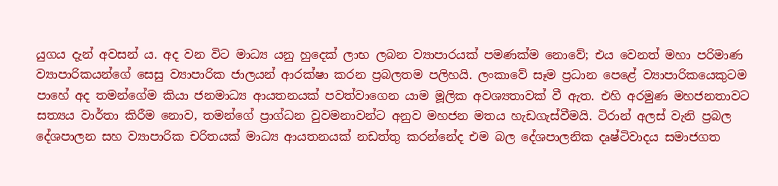යුගය දැන් අවසන් ය. අද වන විට මාධ්‍ය යනු හුදෙක් ලාභ ලබන ව්‍යාපාරයක් පමණක්ම නොවේ; එය වෙනත් මහා පරිමාණ ව්‍යාපාරිකයන්ගේ සෙසු ව්‍යාපාරික ජාලයන් ආරක්ෂා කරන ප්‍රබලතම පලිහයි. ලංකාවේ සෑම ප්‍රධාන පෙළේ ව්‍යාපාරිකයෙකුටම පාහේ අද තමන්ගේම කියා ජනමාධ්‍ය ආයතනයක් පවත්වාගෙන යාම මූලික අවශ්‍යතාවක් වී ඇත. එහි අරමුණ මහජනතාවට සත්‍යය වාර්තා කිරීම නොව, තමන්ගේ ප්‍රාග්ධන වුවමනාවන්ට අනුව මහජන මතය හැඩගැස්වීමයි. ටිරාන් අලස් වැනි ප්‍රබල දේශපාලන සහ ව්‍යාපාරික චරිතයක් මාධ්‍ය ආයතනයක් නඩත්තු කරන්නේද එම බල දේශපාලනික දෘෂ්ටිවාදය සමාජගත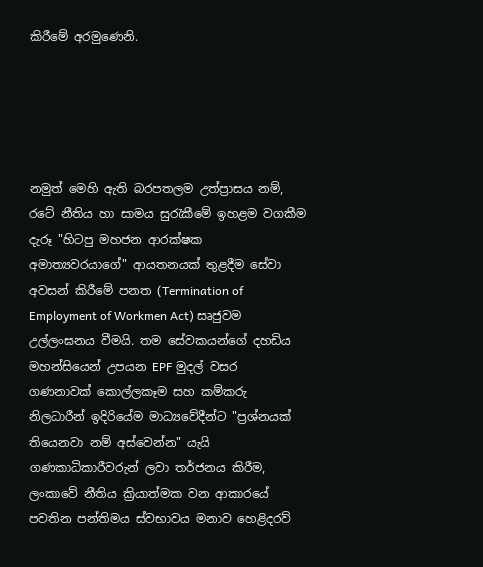කිරීමේ අරමුණෙනි.





නමුත් මෙහි ඇති බරපතලම උත්ප්‍රාසය නම්, රටේ නීතිය හා සාමය සුරැකීමේ ඉහළම වගකීම දැරූ "හිටපු මහජන ආරක්ෂක අමාත්‍යවරයාගේ" ආයතනයක් තුළදීම සේවා අවසන් කිරීමේ පනත (Termination of Employment of Workmen Act) සෘජුවම උල්ලංඝනය වීමයි. තම සේවකයන්ගේ දහඩිය මහන්සියෙන් උපයන EPF මුදල් වසර ගණනාවක් කොල්ලකෑම සහ කම්කරු නිලධාරීන් ඉදිරියේම මාධ්‍යවේදීන්ට "ප්‍රශ්නයක් තියෙනවා නම් අස්වෙන්න" යැයි ගණකාධිකාරීවරුන් ලවා තර්ජනය කිරීම, ලංකාවේ නීතිය ක්‍රියාත්මක වන ආකාරයේ පවතින පන්තිමය ස්වභාවය මනාව හෙළිදරව්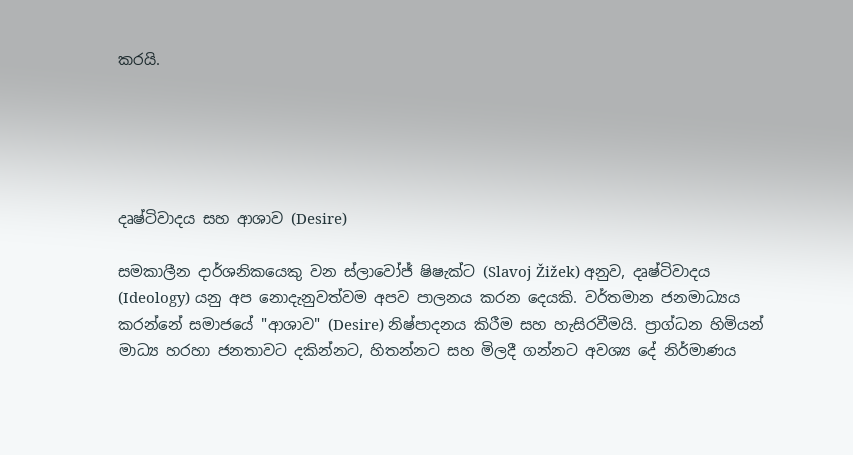කරයි.





දෘෂ්ටිවාදය සහ ආශාව (Desire)

සමකාලීන දාර්ශනිකයෙකු වන ස්ලාවෝජ් ෂිෂැක්ට (Slavoj Žižek) අනුව, දෘෂ්ටිවාදය (Ideology) යනු අප නොදැනුවත්වම අපව පාලනය කරන දෙයකි. වර්තමාන ජනමාධ්‍යය කරන්නේ සමාජයේ "ආශාව" (Desire) නිෂ්පාදනය කිරීම සහ හැසිරවීමයි. ප්‍රාග්ධන හිමියන් මාධ්‍ය හරහා ජනතාවට දකින්නට, හිතන්නට සහ මිලදී ගන්නට අවශ්‍ය දේ නිර්මාණය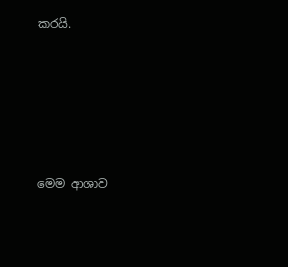කරයි.





මෙම ආශාව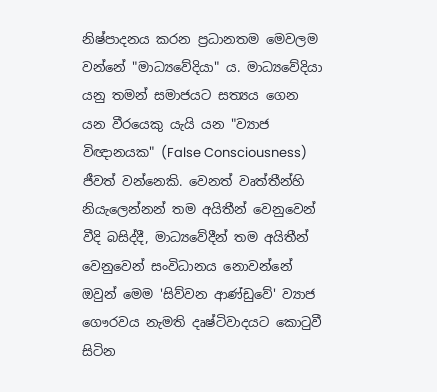නිෂ්පාදනය කරන ප්‍රධානතම මෙවලම වන්නේ "මාධ්‍යවේදියා" ය. මාධ්‍යවේදියා යනු තමන් සමාජයට සත්‍යය ගෙන යන වීරයෙකු යැයි යන "ව්‍යාජ විඥානයක" (False Consciousness) ජීවත් වන්නෙකි. වෙනත් වෘත්තීන්හි නියැලෙන්නන් තම අයිතීන් වෙනුවෙන් වීදි බසිද්දී, මාධ්‍යවේදීන් තම අයිතීන් වෙනුවෙන් සංවිධානය නොවන්නේ ඔවුන් මෙම 'සිව්වන ආණ්ඩුවේ' ව්‍යාජ ගෞරවය නැමති දෘෂ්ටිවාදයට කොටුවී සිටින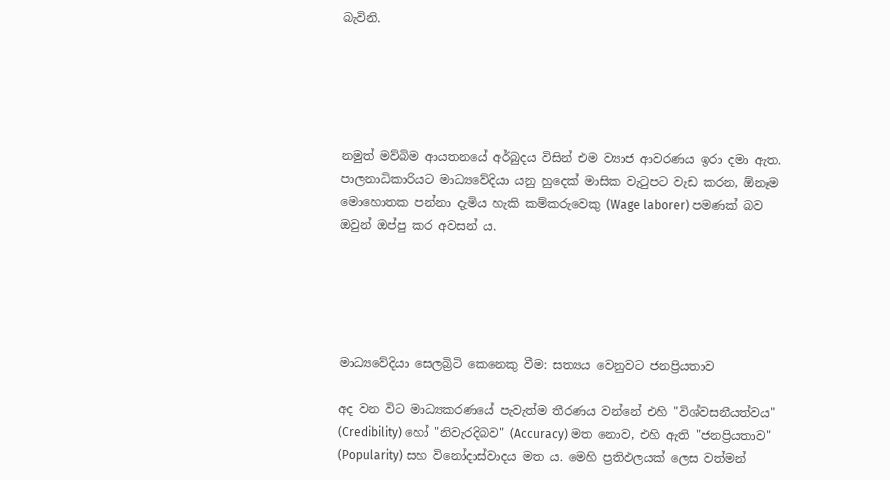බැවිනි.





නමුත් මව්බිම ආයතනයේ අර්බුදය විසින් එම ව්‍යාජ ආවරණය ඉරා දමා ඇත. පාලනාධිකාරියට මාධ්‍යවේදියා යනු හුදෙක් මාසික වැටුපට වැඩ කරන, ඕනෑම මොහොතක පන්නා දැමිය හැකි කම්කරුවෙකු (Wage laborer) පමණක් බව ඔවුන් ඔප්පු කර අවසන්‍ ය.





මාධ්‍යවේදියා සෙලබ්‍රිටි කෙනෙකු වීම: සත්‍යය වෙනුවට ජනප්‍රියතාව

අද වන විට මාධ්‍යකරණයේ පැවැත්ම තීරණය වන්නේ එහි "විශ්වසනීයත්වය" (Credibility) හෝ "නිවැරදිබව" (Accuracy) මත නොව, එහි ඇති "ජනප්‍රියතාව" (Popularity) සහ විනෝදාස්වාදය මත ය. මෙහි ප්‍රතිඵලයක් ලෙස වත්මන්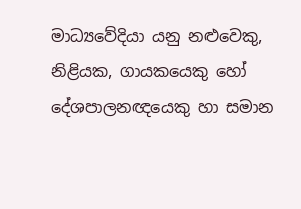මාධ්‍යවේදියා යනු නළුවෙකු, නිළියක, ගායකයෙකු හෝ දේශපාලනඥයෙකු හා සමාන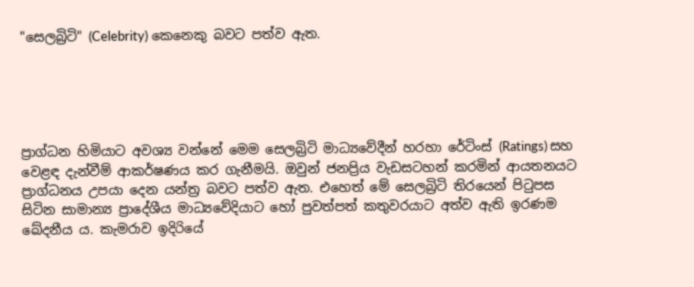"සෙලබ්‍රිටි" (Celebrity) කෙනෙකු බවට පත්ව ඇත.





ප්‍රාග්ධන හිමියාට අවශ්‍ය වන්නේ මෙම සෙලබ්‍රිටි මාධ්‍යවේදීන් හරහා රේටිංස් (Ratings) සහ වෙළඳ දැන්වීම් ආකර්ෂණය කර ගැනීමයි. ඔවුන් ජනප්‍රිය වැඩසටහන් කරමින් ආයතනයට ප්‍රාග්ධනය උපයා දෙන යන්ත්‍ර බවට පත්ව ඇත. එහෙත් මේ සෙලබ්‍රිටි තිරයෙන් පිටුපස සිටින සාමාන්‍ය ප්‍රාදේශීය මාධ්‍යවේදියාට හෝ පුවත්පත් කතුවරයාට අත්ව ඇති ඉරණම ඛේදනීය ය. කැමරාව ඉදිරියේ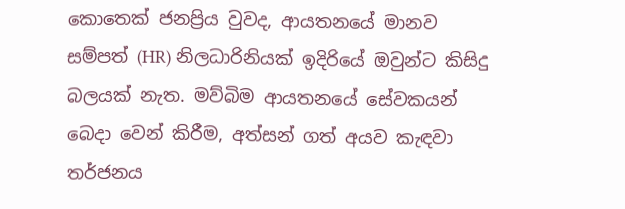කොතෙක් ජනප්‍රිය වුවද, ආයතනයේ මානව සම්පත් (HR) නිලධාරිනියක් ඉදිරියේ ඔවුන්ට කිසිදු බලයක් නැත. මව්බිම ආයතනයේ සේවකයන් බෙදා වෙන් කිරීම, අත්සන් ගත් අයව කැඳවා තර්ජනය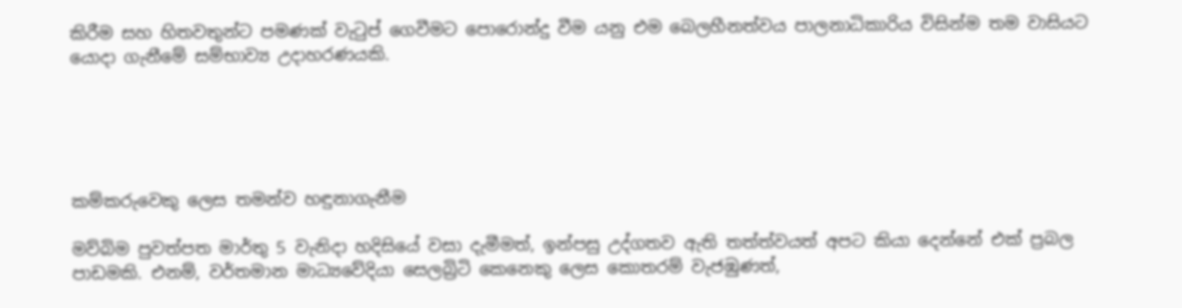කිරීම සහ හිතවතුන්ට පමණක් වැටුප් ගෙවීමට පොරොන්දු වීම යනු එම බෙලහීනත්වය පාලනාධිකාරිය විසින්ම තම වාසියට යොදා ගැනීමේ සම්භාව්‍ය උදාහරණයකි.





කම්කරුවෙකු ලෙස තමන්ව හඳුනාගැනීම

මව්බිම පුවත්පත මාර්තු 5 වැනිදා හදිසියේ වසා දැමීමත්, ඉන්පසු උද්ගතව ඇති තත්ත්වයත් අපට කියා දෙන්නේ එක් ප්‍රබල පාඩමකි. එනම්, වර්තමාන මාධ්‍යවේදියා සෙලබ්‍රිටි කෙනෙකු ලෙස කොතරම් වැජඹුණත්,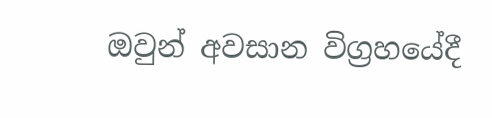ඔවුන් අවසාන විග්‍රහයේදී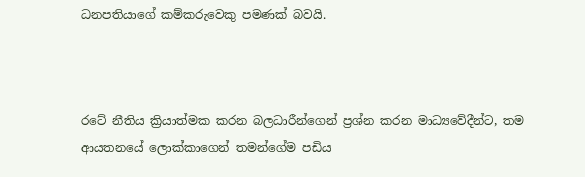ධනපතියාගේ කම්කරුවෙකු පමණක් බවයි.



රටේ නීතිය ක්‍රියාත්මක කරන බලධාරීන්ගෙන් ප්‍රශ්න කරන මාධ්‍යවේදීන්ට, තම ආයතනයේ ලොක්කාගෙන් තමන්ගේම පඩිය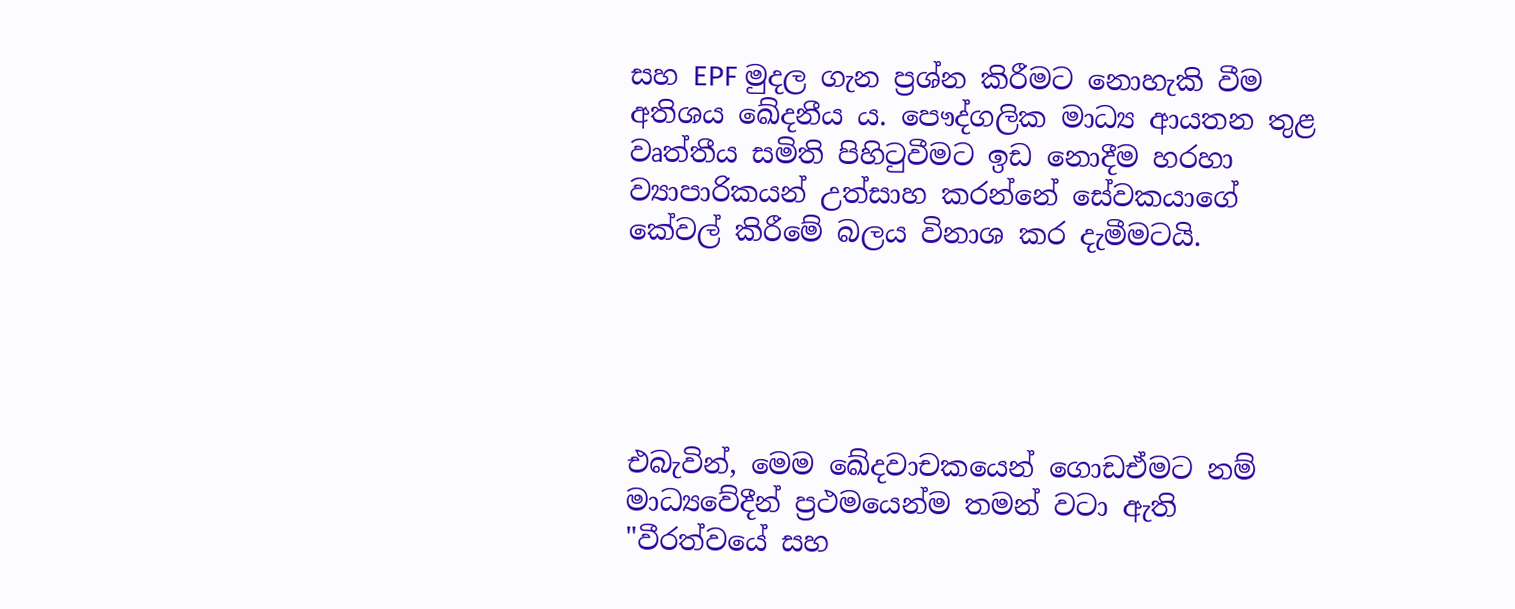සහ EPF මුදල ගැන ප්‍රශ්න කිරීමට නොහැකි වීම අතිශය ඛේදනීය ය. පෞද්ගලික මාධ්‍ය ආයතන තුළ වෘත්තීය සමිති පිහිටුවීමට ඉඩ නොදීම හරහා ව්‍යාපාරිකයන් උත්සාහ කරන්නේ සේවකයාගේ කේවල් කිරීමේ බලය විනාශ කර දැමීමටයි.





එබැවින්, මෙම ඛේදවාචකයෙන් ගොඩඒමට නම් මාධ්‍යවේදීන් ප්‍රථමයෙන්ම තමන් වටා ඇති "වීරත්වයේ සහ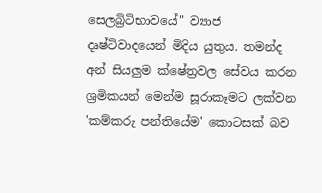සෙලබ්‍රිටිභාවයේ" ව්‍යාජ දෘෂ්ටිවාදයෙන් මිදිය යුතුය. තමන්ද අන් සියලුම ක්ෂේත්‍රවල සේවය කරන ශ්‍රමිකයන් මෙන්ම සූරාකෑමට ලක්වන 'කම්කරු පන්තියේම' කොටසක් බව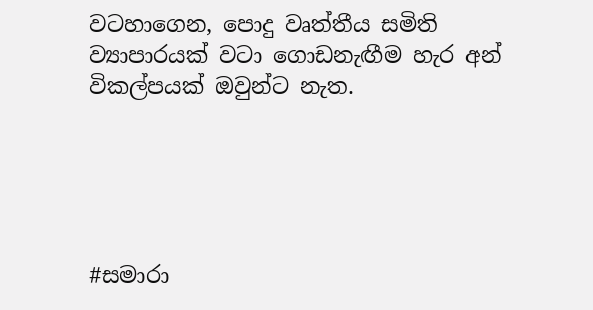වටහාගෙන, පොදු වෘත්තීය සමිති ව්‍යාපාරයක් වටා ගොඩනැඟීම හැර අන් විකල්පයක් ඔවුන්ට නැත.





#සමාරා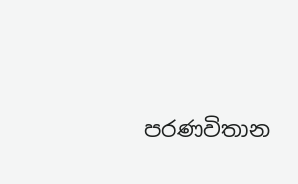පරණවිතාන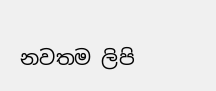නවතම ලිපි